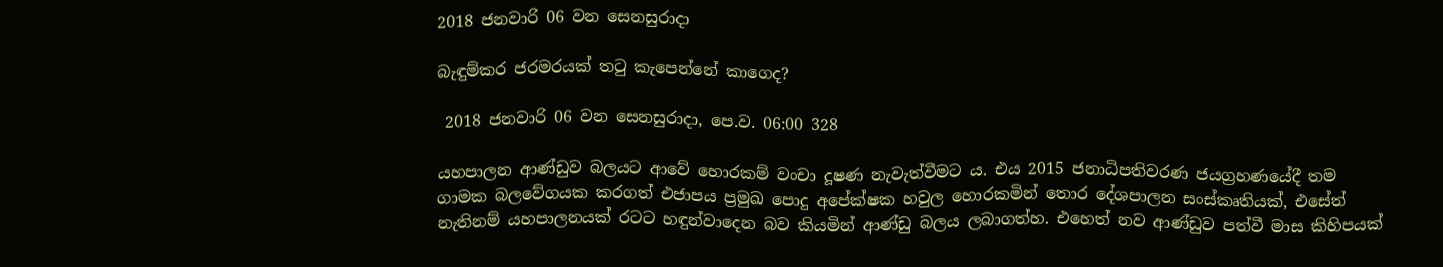2018 ජනවාරි 06 වන සෙනසුරාදා

බැඳුම්කර ජරමරයක් තටු කැපෙන්නේ කාගෙද?

 2018 ජනවාරි 06 වන සෙනසුරාදා, පෙ.ව. 06:00 328

යහපාලන ආණ්ඩුව බලයට ආවේ හොරකම් වංචා දූෂණ නැවැත්වීමට ය. එය 2015 ජනාධිපතිවරණ ජයග්‍රහණයේදී තම ගාමක බලවේගයක කරගත් එජාපය ප්‍රමුඛ පොදු අපේක්ෂක හවුල හොරකමින් තොර දේශපාලන සංස්කෘතියක්, එසේත් නැතිනම් යහපාලනයක් රටට හඳුන්වාදෙන බව කියමින් ආණ්ඩු බලය ලබාගත්හ. එහෙත් නව ආණ්ඩුව පත්වී මාස කිහිපයක්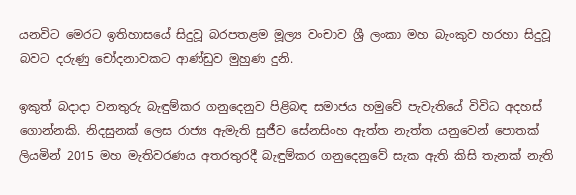යනවිට මෙරට ඉතිහාසයේ සිදුවූ බරපතළම මූල්‍ය වංචාව ශ්‍රී ලංකා මහ බැංකුව හරහා සිදුවූ බවට දරුණු චෝදනාවකට ආණ්ඩුව මුහුණ දුනි.

ඉකුත් බදාදා වනතුරු බැඳුම්කර ගනුදෙනුව පිළිබඳ සමාජය හමුවේ පැවැතියේ විවිධ අදහස් ගොන්නකි. නිදසුනක් ලෙස රාජ්‍ය ඇමැති සුජීව සේනසිංහ ඇත්ත නැත්ත යනුවෙන් පොතක් ලියමින් 2015 මහ මැතිවරණය අතරතුරදී බැඳුම්කර ගනුදෙනුවේ සැක ඇති කිසි තැනක් නැති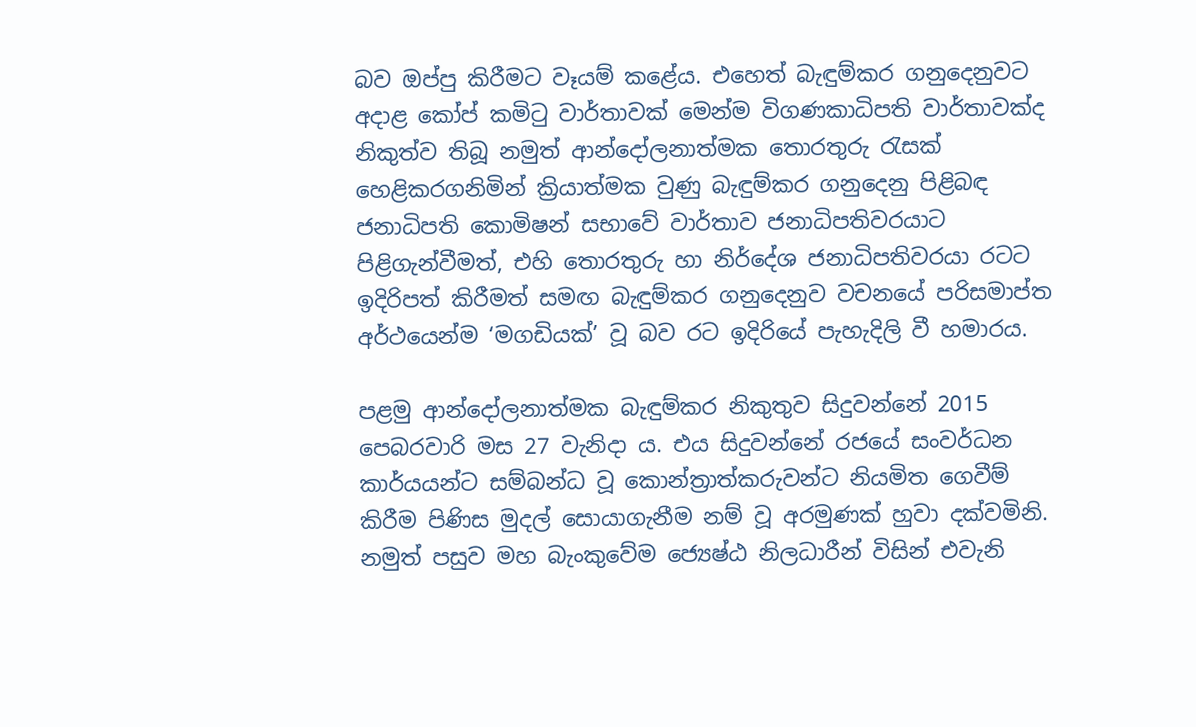බව ඔප්පු කිරීමට වෑයම් කළේය. එහෙත් බැඳුම්කර ගනුදෙනුවට අදාළ කෝප් කමිටු වාර්තාවක් මෙන්ම විගණකාධිපති වාර්තාවක්ද නිකුත්ව තිබූ නමුත් ආන්දෝලනාත්මක තොරතුරු රැසක් හෙළිකරගනිමින් ක්‍රියාත්මක වුණු බැඳුම්කර ගනුදෙනු පිළිබඳ ජනාධිපති කොමිෂන් සභාවේ වාර්තාව ජනාධිපතිවරයාට පිළිගැන්වීමත්, එහි තොරතුරු හා නිර්දේශ ජනාධිපතිවරයා රටට ඉදිරිපත් කිරීමත් සමඟ බැඳුම්කර ගනුදෙනුව වචනයේ පරිසමාප්ත අර්ථයෙන්ම ‘මගඩියක්’ වූ බව රට ඉදිරියේ පැහැදිලි වී හමාරය.

පළමු ආන්දෝලනාත්මක බැඳුම්කර නිකුතුව සිදුවන්නේ 2015 පෙබරවාරි මස 27 වැනිදා ය. එය සිදුවන්නේ රජයේ සංවර්ධන කාර්යයන්ට සම්බන්ධ වූ කොන්ත්‍රාත්කරුවන්ට නියමිත ගෙවීම් කිරීම පිණිස මුදල් සොයාගැනීම නම් වූ අරමුණක් හුවා දක්වමිනි. නමුත් පසුව මහ බැංකුවේම ජ්‍යෙෂ්ඨ නිලධාරීන් විසින් එවැනි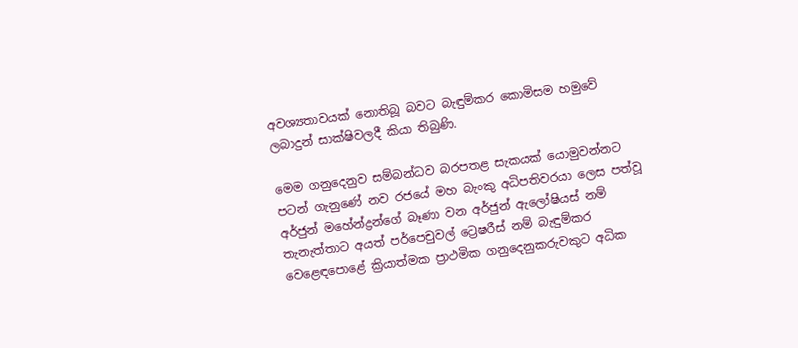අවශ්‍යතාවයක් නොතිබූ බවට බැඳුම්කර කොමිසම හමුවේ ලබාදුන් සාක්ෂිවලදී කියා තිබුණි.

මෙම ගනුදෙනුව සම්බන්ධව බරපතළ සැකයක් යොමුවන්නට පටන් ගැනුණේ නව රජයේ මහ බැංකු අධිපතිවරයා ලෙස පත්වූ අර්ජුන් මහේන්ද්‍රන්ගේ බෑණා වන අර්ජුන් ඇලෝෂියස් නම් තැනැත්තාට අයත් පර්පෙචුවල් ට්‍රෙෂරීස් නම් බැඳුම්කර වෙළෙඳපොළේ ක්‍රියාත්මක ප්‍රාථමික ගනුදෙනුකරුවකුට අධික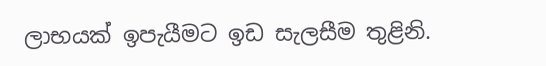ලාභයක් ඉපැයීමට ඉඩ සැලසීම තුළිනි.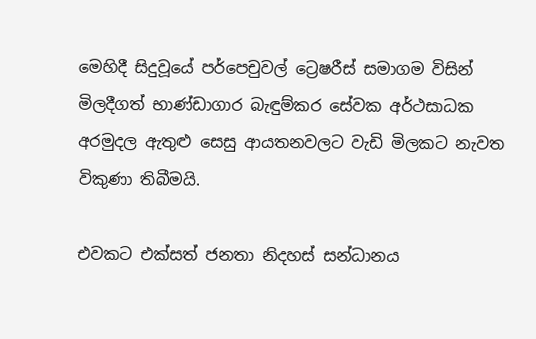මෙහිදී සිදුවූයේ පර්පෙචුවල් ට්‍රෙෂරීස් සමාගම විසින් මිලදීගත් භාණ්ඩාගාර බැඳුම්කර සේවක අර්ථසාධක අරමුදල ඇතුළු සෙසු ආයතනවලට වැඩි මිලකට නැවත විකුණා තිබීමයි.

එවකට එක්සත් ජනතා නිදහස් සන්ධානය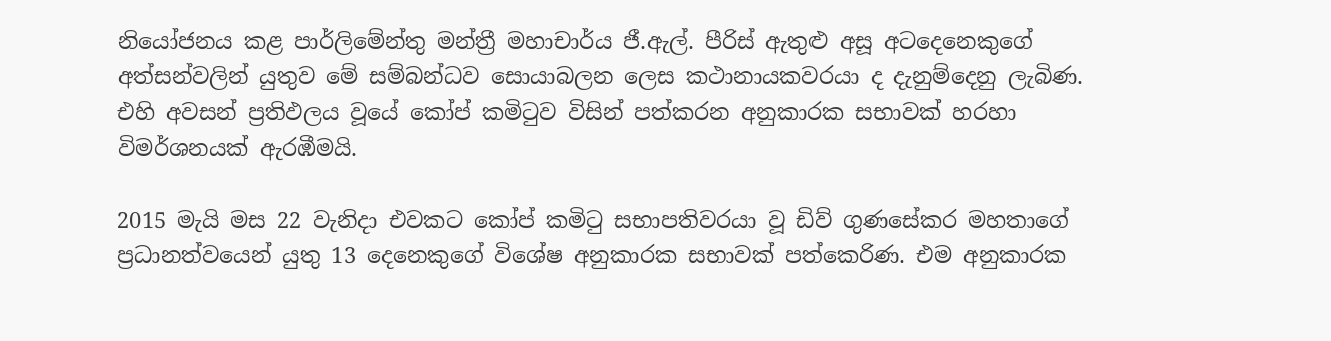නියෝජනය කළ පාර්ලිමේන්තු මන්ත්‍රී මහාචාර්ය ජී.ඇල්. පීරිස් ඇතුළු අසූ අටදෙනෙකුගේ අත්සන්වලින් යුතුව මේ සම්බන්ධව සොයාබලන ලෙස කථානායකවරයා ද දැනුම්දෙනු ලැබිණ. එහි අවසන් ප්‍රතිඵලය වූයේ කෝප් කමිටුව විසින් පත්කරන අනුකාරක සභාවක් හරහා විමර්ශනයක් ඇරඹීමයි.

2015 මැයි මස 22 වැනිදා එවකට කෝප් කමිටු සභාපතිවරයා වූ ඩිව් ගුණසේකර මහතාගේ ප්‍රධානත්වයෙන් යුතු 13 දෙනෙකුගේ විශේෂ අනුකාරක සභාවක් පත්කෙරිණ. එම අනුකාරක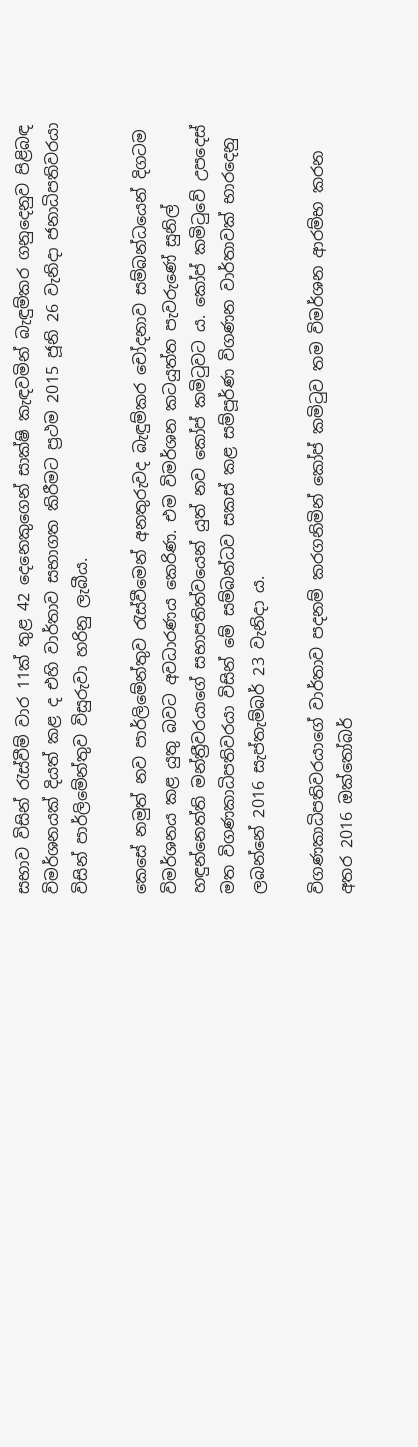සභාව විසින් රැස්වීම් වාර 11ක් තුළ 42 දෙනෙකුගෙන් සාක්ෂි කැඳවමින් බැඳුම්කර ගනුදෙනුව පිළිබඳ විමර්ශනයක් දියත් කළ ද එහි වාර්තාව සභාගත කිරීමට ප්‍රථම 2015 ජූනි 26 වැනිදා ජනාධිපතිවරයා විසින් පාර්ලිමේන්තුව විසුරුවා හරිනු ලැබීය.

කෙසේ නමුත් නව පාර්ලිමේන්තුව රැස්වීමෙන් අනතුරුවද බැඳුම්කර චෝදනාව සම්බන්ධයෙන් දිගටම විමර්ශනය කළ යුතු බවට අවධාරණය කෙරිණ. එම විමර්ශන කටයුත්ත පැවරුණේ සුනිල් හඳුන්නෙත්ති මන්ත්‍රීවරයාගේ සභාපතිත්වයෙන් යුත් නව කෝප් කමිටුවට ය. කෝප් කමිටුවේ උපදෙස් මත විගණකාධිපතිවරයා විසින් මේ සම්බන්ධව සකස් කළ සම්පූර්ණ විගණන වාර්තාවක් භාරදෙනු ලබන්නේ 2016 සැප්තැම්බර් 23 වැනිදා ය.

විගණකාධිපතිවරයාගේ වාර්තාව පදනම් කරගනිමින් කෝප් කමිටුව තම විමර්ශන ආරම්භ කරන අතර 2016 ඔක්තෝබර්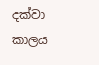දක්වා කාලය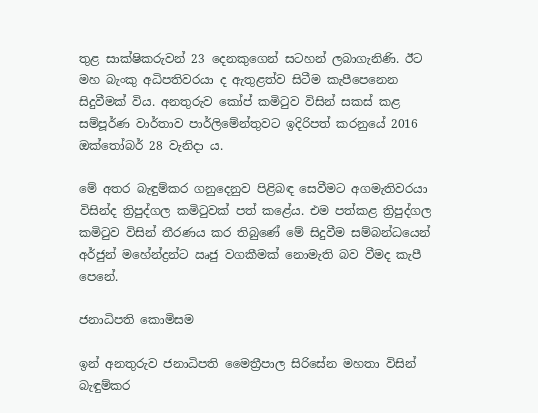තුළ සාක්ෂිකරුවන් 23 දෙනකුගෙන් සටහන් ලබාගැනිණි. ඊට මහ බැංකු අධිපතිවරයා ද ඇතුළත්ව සිටීම කැපීපෙනෙන සිදුවීමක් විය. අනතුරුව කෝප් කමිටුව විසින් සකස් කළ සම්පූර්ණ වාර්තාව පාර්ලිමේන්තුවට ඉදිරිපත් කරනුයේ 2016 ඔක්තෝබර් 28 වැනිදා ය.

මේ අතර බැඳුම්කර ගනුදෙනුව පිළිබඳ සෙවීමට අගමැතිවරයා විසින්ද ත්‍රිපුද්ගල කමිටුවක් පත් කළේය. එම පත්කළ ත්‍රිපුද්ගල කමිටුව විසින් තීරණය කර තිබුණේ මේ සිදුවීම සම්බන්ධයෙන් අර්ජුන් මහේන්ද්‍රන්ට ඍජු වගකීමක් නොමැති බව වීමද කැපී පෙනේ.

ජනාධිපති කොමිසම

ඉන් අනතුරුව ජනාධිපති මෛත්‍රීපාල සිරිසේන මහතා විසින් බැඳුම්කර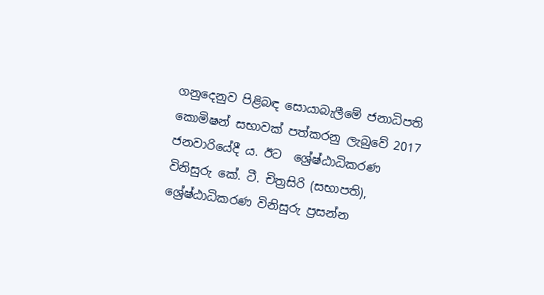ගනුදෙනුව පිළිබඳ සොයාබැලීමේ ජනාධිපති කොමිෂන් සභාවක් පත්කරනු ලැබුවේ 2017 ජනවාරියේදී ය. ඊට  ශ්‍රේෂ්ඨාධිකරණ විනිසුරු කේ. ටී. චිත්‍රසිරි (සභාපති), ශ්‍රේෂ්ඨාධිකරණ විනිසුරු ප්‍රසන්න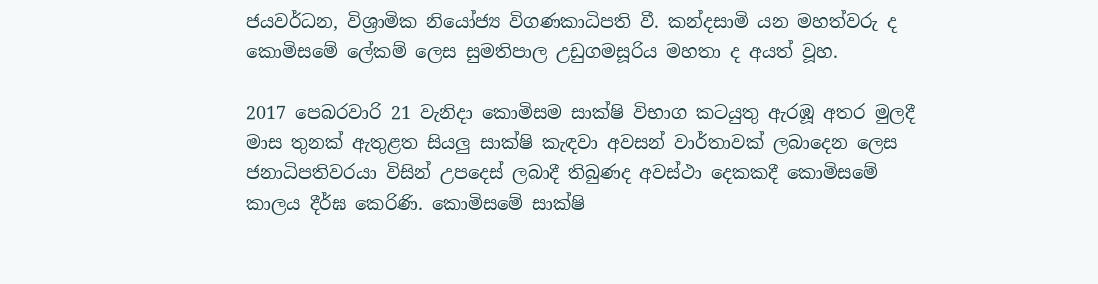ජයවර්ධන, විශ්‍රාමික නියෝජ්‍ය විගණකාධිපති වී. කන්දසාමි යන මහත්වරු ද කොමිසමේ ලේකම් ලෙස සුමතිපාල උඩුගමසූරිය මහතා ද අයත් වූහ.

2017 පෙබරවාරි 21 වැනිදා කොමිසම සාක්ෂි විභාග කටයුතු ඇරඹූ අතර මුලදී මාස තුනක් ඇතුළත සියලු සාක්ෂි කැඳවා අවසන් වාර්තාවක් ලබාදෙන ලෙස ජනාධිපතිවරයා විසින් උපදෙස් ලබාදී තිබුණද අවස්ථා දෙකකදී කොමිසමේ කාලය දීර්ඝ කෙරිණි. කොමිසමේ සාක්ෂි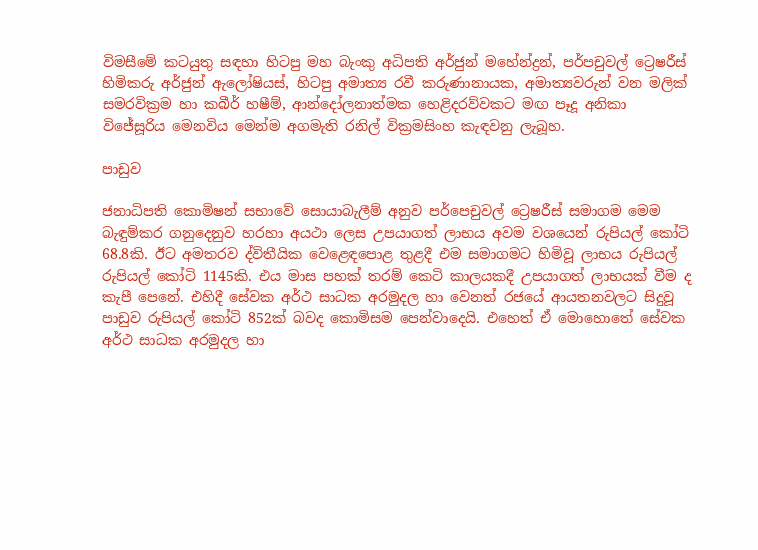විමසීමේ කටයුතු සඳහා හිටපු මහ බැංකු අධිපති අර්ජුන් මහේන්ද්‍රන්, පර්පචුවල් ට්‍රෙෂරීස් හිමිකරු අර්ජුන් ඇලෝෂියස්, හිටපු අමාත්‍ය රවී කරුණානායක, අමාත්‍යවරුන් වන මලික් සමරවික්‍රම හා කබීර් හෂීම්, ආන්දෝලනාත්මක හෙළිදරව්වකට මඟ පෑදූ අනිකා විජේසූරිය මෙනවිය මෙන්ම අගමැති රනිල් වික්‍රමසිංහ කැඳවනු ලැබූහ.

පාඩුව

ජනාධිපති කොමිෂන් සභාවේ සොයාබැලීම් අනුව පර්පෙචුවල් ට්‍රෙෂරීස් සමාගම මෙම බැඳුම්කර ගනුදෙනුව හරහා අයථා ලෙස උපයාගත් ලාභය අවම වශයෙන් රුපියල් කෝටි 68.8කි. ඊට අමතරව ද්විතීයික වෙළෙඳපොළ තුළදී එම සමාගමට හිමිවූ ලාභය රුපියල් රුපියල් කෝටි 1145කි. එය මාස පහක් තරම් කෙටි කාලයකදී උපයාගත් ලාභයක් වීම ද කැපී පෙනේ. එහිදී සේවක අර්ථ සාධක අරමුදල හා වෙනත් රජයේ ආයතනවලට සිදුවූ පාඩුව රුපියල් කෝටි 852ක් බවද කොමිසම පෙන්වාදෙයි. එහෙත් ඒ මොහොතේ සේවක අර්ථ සාධක අරමුදල හා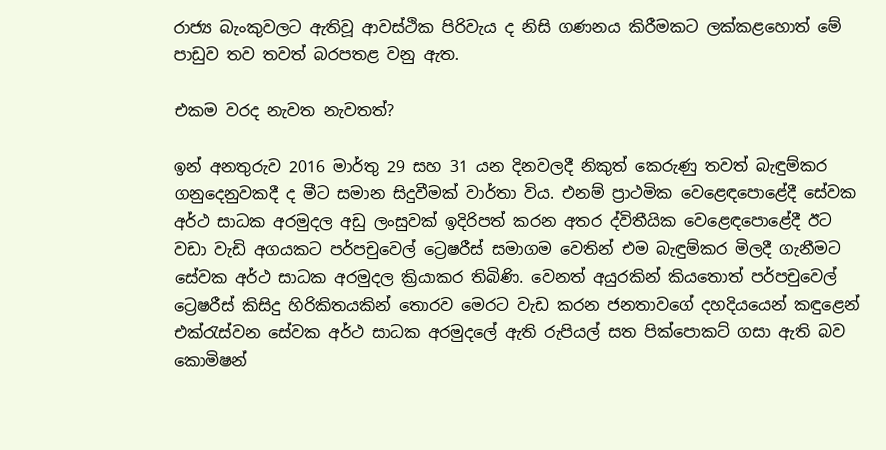රාජ්‍ය බැංකුවලට ඇතිවූ ආවස්ථික පිරිවැය ද නිසි ගණනය කිරීමකට ලක්කළහොත් මේ පාඩුව තව තවත් බරපතළ වනු ඇත.

එකම වරද නැවත නැවතත්?

ඉන් අනතුරුව 2016 මාර්තු 29 සහ 31 යන දිනවලදී නිකුත් කෙරුණු තවත් බැඳුම්කර ගනුදෙනුවකදී ද මීට සමාන සිදුවීමක් වාර්තා විය. එනම් ප්‍රාථමික වෙළෙඳපොළේදී සේවක අර්ථ සාධක අරමුදල අඩු ලංසුවක් ඉදිරිපත් කරන අතර ද්විතීයික වෙළෙඳපොළේදී ඊට වඩා වැඩි අගයකට පර්පචුවෙල් ට්‍රෙෂරීස් සමාගම වෙතින් එම බැඳුම්කර මිලදී ගැනීමට සේවක අර්ථ සාධක අරමුදල ක්‍රියාකර තිබිණි. වෙනත් අයුරකින් කියතොත් පර්පචුවෙල් ට්‍රෙෂරීස් කිසිදු හිරිකිතයකින් තොරව මෙරට වැඩ කරන ජනතාවගේ දහදියයෙන් කඳුළෙන් එක්රැස්වන සේවක අර්ථ සාධක අරමුදලේ ඇති රුපියල් සත පික්පොකට් ගසා ඇති බව කොමිෂන්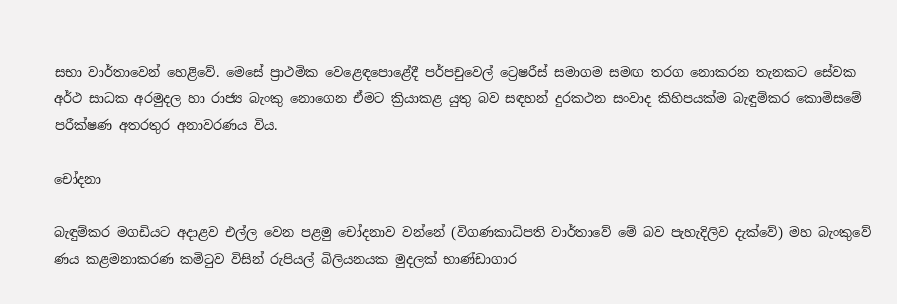සභා වාර්තාවෙන් හෙළිවේ. මෙසේ ප්‍රාථමික වෙළෙඳපොළේදී පර්පචුවෙල් ට්‍රෙෂරීස් සමාගම සමඟ තරග නොකරන තැනකට සේවක අර්ථ සාධක අරමුදල හා රාජ්‍ය බැංකු නොගෙන ඒමට ක්‍රියාකළ යුතු බව සඳහන් දුරකථන සංවාද කිහිපයක්ම බැඳුම්කර කොමිසමේ පරීක්ෂණ අතරතුර අනාවරණය විය.

චෝදනා

බැඳුම්කර මගඩියට අදාළව එල්ල වෙන පළමු චෝදනාව වන්නේ (විගණකාධිපති වාර්තාවේ මේ බව පැහැදිලිව දැක්වේ) මහ බැංකුවේ ණය කළමනාකරණ කමිටුව විසින් රුපියල් බිලියනයක මුදලක් භාණ්ඩාගාර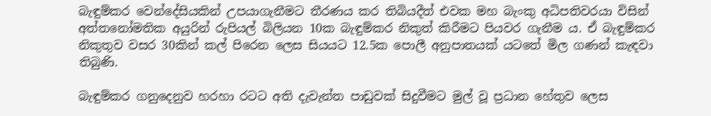බැඳුම්කර වෙන්දේසියකින් උපයාගැනීමට තීරණය කර තිබියදීත් එවක මහ බැංකු අධිපතිවරයා විසින් අත්තනෝමතික අයුරින් රුපියල් බිලියන 10ක බැඳුම්කර නිකුත් කිරීමට පියවර ගැනීම ය. ඒ බැඳුම්කර නිකුතුව වසර 30කින් කල් පිරෙන ලෙස සියයට 12.5ක පොලී අනුපාතයක් යටතේ මිල ගණන් කැඳවා තිබුණි.

බැඳුම්කර ගනුදෙනුව හරහා රටට අති දැවැන්ත පාඩුවක් සිදුවීමට මුල් වූ ප්‍රධාන හේතුව ලෙස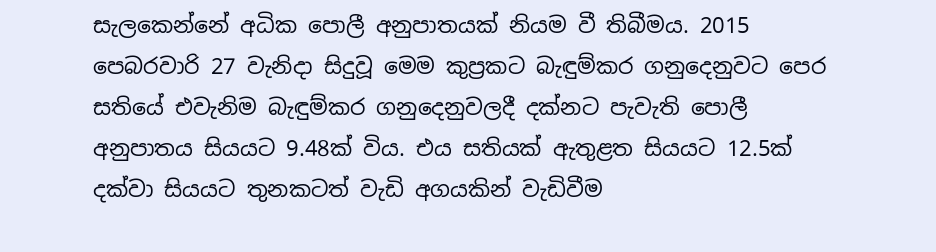සැලකෙන්නේ අධික පොලී අනුපාතයක් නියම වී තිබීමය. 2015 පෙබරවාරි 27 වැනිදා සිදුවූ මෙම කුප්‍රකට බැඳුම්කර ගනුදෙනුවට පෙර සතියේ එවැනිම බැඳුම්කර ගනුදෙනුවලදී දක්නට පැවැති පොලී අනුපාතය සියයට 9.48ක් විය. එය සතියක් ඇතුළත සියයට 12.5ක් දක්වා සියයට තුනකටත් වැඩි අගයකින් වැඩිවීම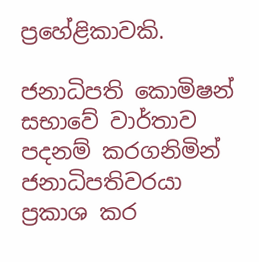ප්‍රහේළිකාවකි.

ජනාධිපති කොමිෂන් සභාවේ වාර්තාව පදනම් කරගනිමින් ජනාධිපතිවරයා ප්‍රකාශ කර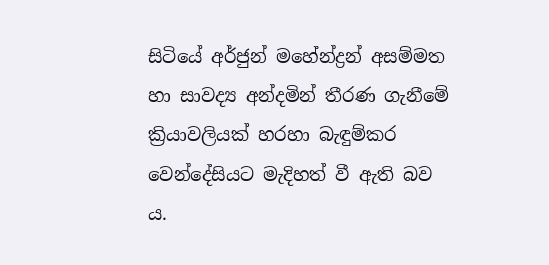සිටියේ අර්ජුන් මහේන්ද්‍රන් අසම්මත හා සාවද්‍ය අන්දමින් තීරණ ගැනීමේ ක්‍රියාවලියක් හරහා බැඳුම්කර වෙන්දේසියට මැදිහත් වී ඇති බව ය.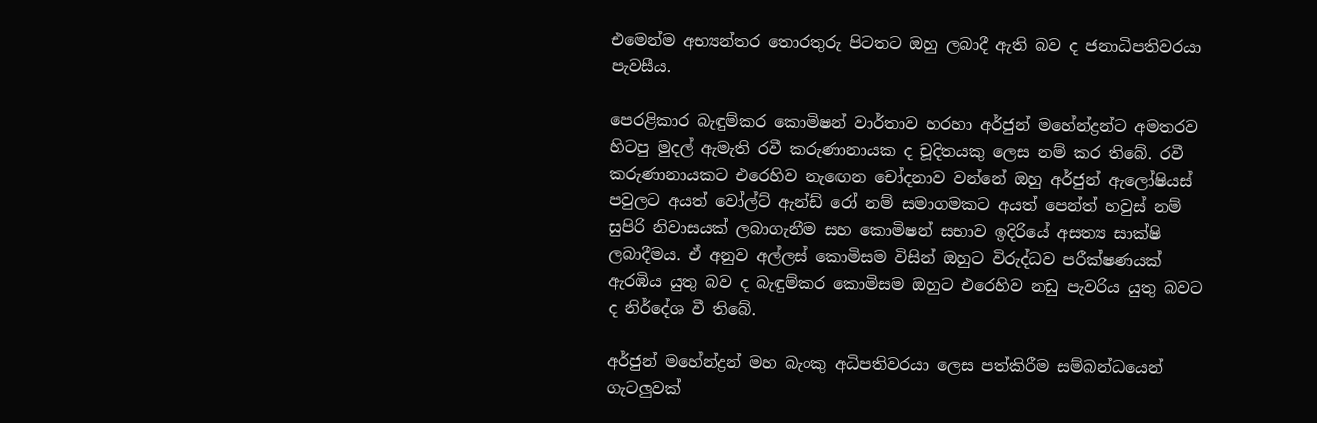එමෙන්ම අභ්‍යන්තර තොරතුරු පිටතට ඔහු ලබාදී ඇති බව ද ජනාධිපතිවරයා පැවසීය.

පෙරළිකාර බැඳුම්කර කොමිෂන් වාර්තාව හරහා අර්ජුන් මහේන්ද්‍රන්ට අමතරව හිටපු මුදල් ඇමැති රවී කරුණානායක ද චූදිතයකු ලෙස නම් කර තිබේ. රවී කරුණානායකට එරෙහිව නැඟෙන චෝදනාව වන්නේ ඔහු අර්ජුන් ඇලෝෂියස් පවුලට අයත් වෝල්ට් ඇන්ඩ් රෝ නම් සමාගමකට අයත් පෙන්ත් හවුස් නම් සුපිරි නිවාසයක් ලබාගැනීම සහ කොමිෂන් සභාව ඉදිරියේ අසත්‍ය සාක්ෂි ලබාදීමය. ඒ අනුව අල්ලස් කොමිසම විසින් ඔහුට විරුද්ධව පරීක්ෂණයක් ඇරඹිය යුතු බව ද බැඳුම්කර කොමිසම ඔහුට එරෙහිව නඩු පැවරිය යුතු බවට ද නිර්දේශ වී තිබේ.

අර්ජුන් මහේන්ද්‍රන් මහ බැංකු අධිපතිවරයා ලෙස පත්කිරීම සම්බන්ධයෙන් ගැටලුවක්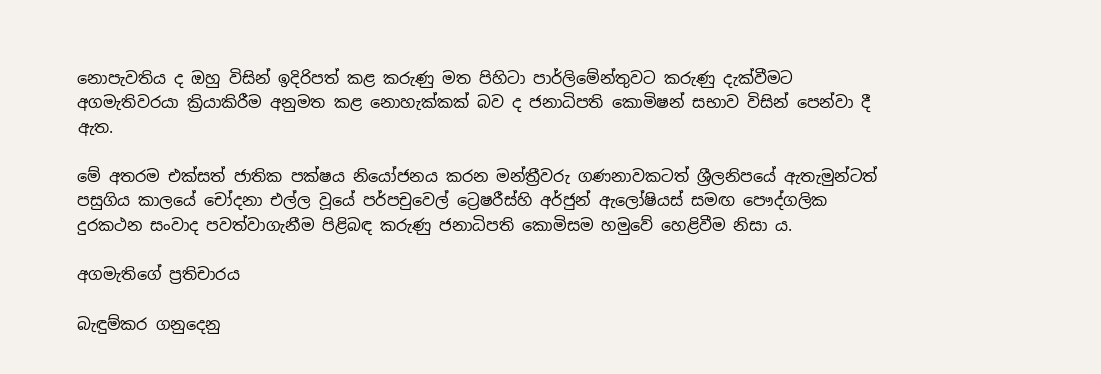නොපැවතිය ද ඔහු විසින් ඉදිරිපත් කළ කරුණු මත පිහිටා පාර්ලිමේන්තුවට කරුණු දැක්වීමට අගමැතිවරයා ක්‍රියාකිරීම අනුමත කළ නොහැක්කක් බව ද ජනාධිපති කොමිෂන් සභාව විසින් පෙන්වා දී ඇත.

මේ අතරම එක්සත් ජාතික පක්ෂය නියෝජනය කරන මන්ත්‍රීවරු ගණනාවකටත් ශ්‍රීලනිපයේ ඇතැමුන්ටත් පසුගිය කාලයේ චෝදනා එල්ල වූයේ පර්පචුවෙල් ට්‍රෙෂරීස්හි අර්ජුන් ඇලෝෂියස් සමඟ පෞද්ගලික දුරකථන සංවාද පවත්වාගැනීම පිළිබඳ කරුණු ජනාධිපති කොමිසම හමුවේ හෙළිවීම නිසා ය.

අගමැතිගේ ප්‍රතිචාරය

බැඳුම්කර ගනුදෙනු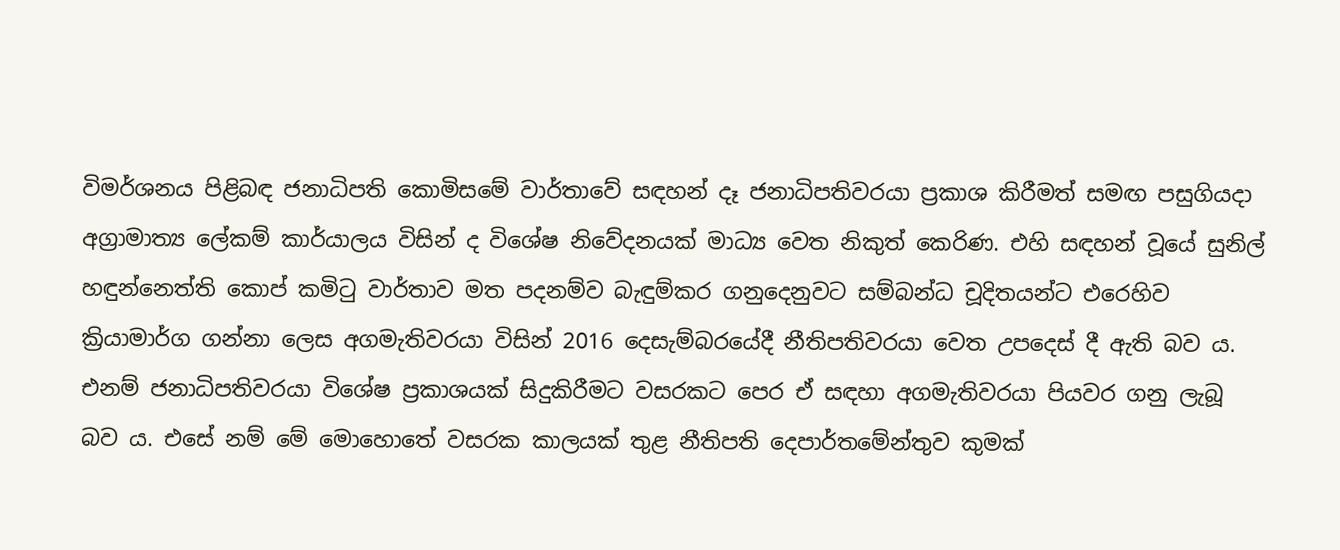විමර්ශනය පිළිබඳ ජනාධිපති කොමිසමේ වාර්තාවේ සඳහන් දෑ ජනාධිපතිවරයා ප්‍රකාශ කිරීමත් සමඟ පසුගියදා අග්‍රාමාත්‍ය ලේකම් කාර්යාලය විසින් ද විශේෂ නිවේදනයක් මාධ්‍ය වෙත නිකුත් කෙරිණ. එහි සඳහන් වූයේ සුනිල් හඳුන්නෙත්ති කොප් කමිටු වාර්තාව මත පදනම්ව බැඳුම්කර ගනුදෙනුවට සම්බන්ධ චූදිතයන්ට එරෙහිව ක්‍රියාමාර්ග ගන්නා ලෙස අගමැතිවරයා විසින් 2016 දෙසැම්බරයේදී නීතිපතිවරයා වෙත උපදෙස් දී ඇති බව ය. එනම් ජනාධිපතිවරයා විශේෂ ප්‍රකාශයක් සිදුකිරීමට වසරකට පෙර ඒ සඳහා අගමැතිවරයා පියවර ගනු ලැබූ බව ය. එසේ නම් මේ මොහොතේ වසරක කාලයක් තුළ නීතිපති දෙපාර්තමේන්තුව කුමක්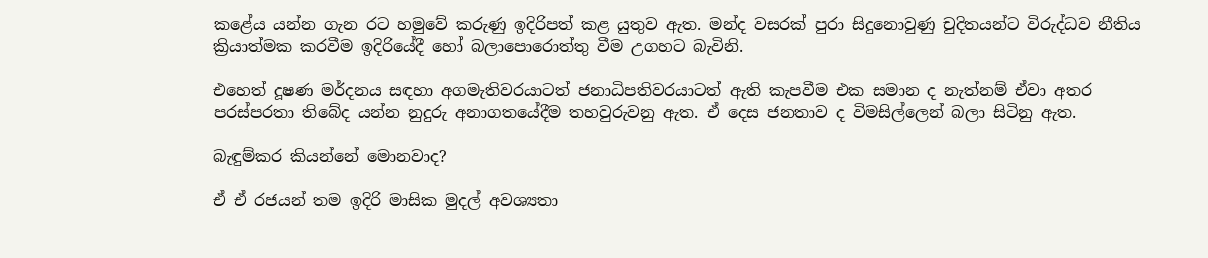කළේය යන්න ගැන රට හමුවේ කරුණු ඉදිරිපත් කළ යුතුව ඇත. මන්ද වසරක් පුරා සිදුනොවුණු චුදිතයන්ට විරුද්ධව නීතිය ක්‍රියාත්මක කරවීම ඉදිරියේදී හෝ බලාපොරොත්තු වීම උගහට බැවිනි.

එහෙත් දූෂණ මර්දනය සඳහා අගමැතිවරයාටත් ජනාධිපතිවරයාටත් ඇති කැපවීම එක සමාන ද නැත්නම් ඒවා අතර පරස්පරතා තිබේද යන්න නුදුරු අනාගතයේදීම තහවුරුවනු ඇත. ඒ දෙස ජනතාව ද විමසිල්ලෙන් බලා සිටිනු ඇත.

බැඳුම්කර කියන්නේ මොනවාද?

ඒ ඒ රජයන් තම ඉදිරි මාසික මුදල් අවශ්‍යතා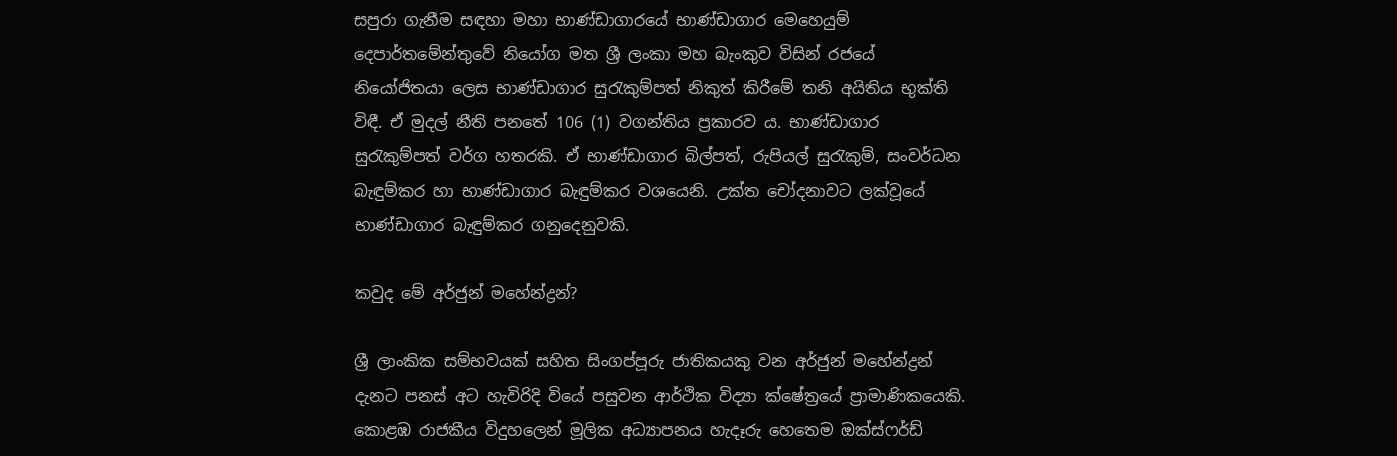සපුරා ගැනීම සඳහා මහා භාණ්ඩාගාරයේ භාණ්ඩාගාර මෙහෙයුම් දෙපාර්තමේන්තුවේ නියෝග මත ශ්‍රී ලංකා මහ බැංකුව විසින් රජයේ නියෝජිතයා ලෙස භාණ්ඩාගාර සුරැකුම්පත් නිකුත් කිරීමේ තනි අයිතිය භුක්ති විඳී. ඒ මුදල් නීති පනතේ 106 (1) වගන්තිය ප්‍රකාරව ය. භාණ්ඩාගාර සුරැකුම්පත් වර්ග හතරකි. ඒ භාණ්ඩාගාර බිල්පත්, රුපියල් සුරැකුම්, සංවර්ධන බැඳුම්කර හා භාණ්ඩාගාර බැඳුම්කර වශයෙනි. උක්ත චෝදනාවට ලක්වූයේ භාණ්ඩාගාර බැඳුම්කර ගනුදෙනුවකි.

කවුද මේ අර්ජුන් මහේන්ද්‍රන්?

ශ්‍රී ලාංකික සම්භවයක් සහිත සිංගප්පූරු ජාතිකයකු වන අර්ජුන් මහේන්ද්‍රන් දැනට පනස් අට හැවිරිදි වියේ පසුවන ආර්ථික විද්‍යා ක්ෂේත්‍රයේ ප්‍රාමාණිකයෙකි. කොළඹ රාජකීය විදුහලෙන් මූලික අධ්‍යාපනය හැදෑරු හෙතෙම ඔක්ස්ෆර්ඩ්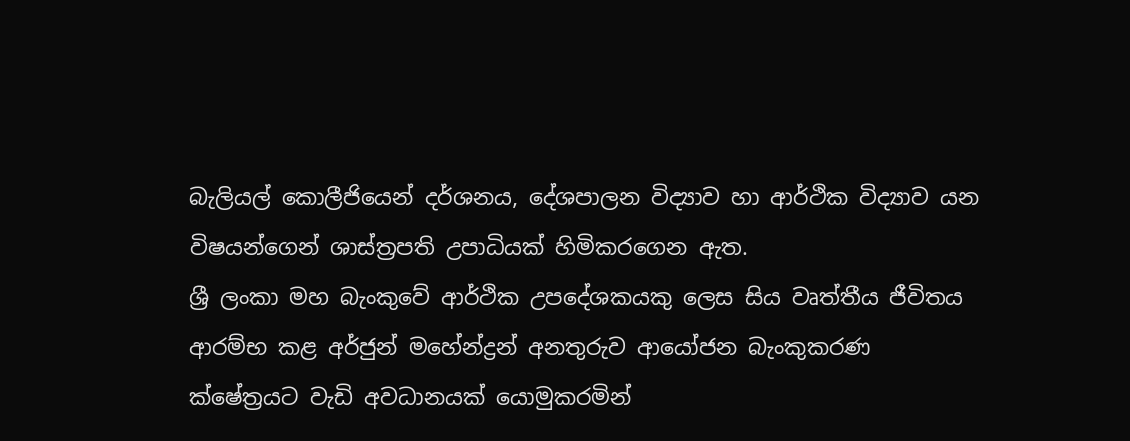බැලියල් කොලීජියෙන් දර්ශනය, දේශපාලන විද්‍යාව හා ආර්ථික විද්‍යාව යන විෂයන්ගෙන් ශාස්ත්‍රපති උපාධියක් හිමිකරගෙන ඇත.
ශ්‍රී ලංකා මහ බැංකුවේ ආර්ථික උපදේශකයකු ලෙස සිය වෘත්තීය ජීවිතය ආරම්භ කළ අර්ජුන් මහේන්ද්‍රන් අනතුරුව ආයෝජන බැංකුකරණ ක්ෂේත්‍රයට වැඩි අවධානයක් යොමුකරමින්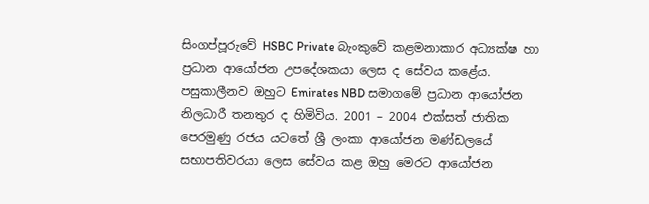සිංගප්පූරුවේ HSBC Private බැංකුවේ කළමනාකාර අධ්‍යක්ෂ හා ප්‍රධාන ආයෝජන උපදේශකයා ලෙස ද සේවය කළේය. පසුකාලීනව ඔහුට Emirates NBD සමාගමේ ප්‍රධාන ආයෝජන නිලධාරී තනතුර ද හිමිවිය. 2001 – 2004 එක්සත් ජාතික පෙරමුණු රජය යටතේ ශ්‍රී ලංකා ආයෝජන මණ්ඩලයේ සභාපතිවරයා ලෙස සේවය කළ ඔහු මෙරට ආයෝජන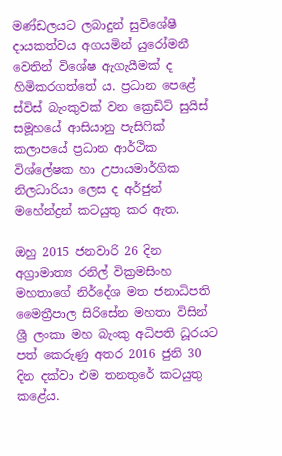මණ්ඩලයට ලබාදුන් සුවිශේෂී දායකත්වය අගයමින් යුරෝමනී වෙතින් විශේෂ ඇගැයීමක් ද හිමිකරගත්තේ ය. ප්‍රධාන පෙළේ ස්විස් බැංකුවක් වන ක්‍රෙඩිට් සුයිස් සමූහයේ ආසියානු පැසිෆික් කලාපයේ ප්‍රධාන ආර්ථික විශ්ලේෂක හා උපායමාර්ගික නිලධාරියා ලෙස ද අර්ජුන් මහේන්ද්‍රන් කටයුතු කර ඇත.

ඔහු 2015 ජනවාරි 26 දින අග්‍රාමාත්‍ය රනිල් වික්‍රමසිංහ මහතාගේ නිර්දේශ මත ජනාධිපති මෛත්‍රීපාල සිරිසේන මහතා විසින් ශ්‍රී ලංකා මහ බැංකු අධිපති ධූරයට පත් කෙරුණු අතර 2016 ජුනි 30 දින දක්වා එම තනතුරේ කටයුතු කළේය.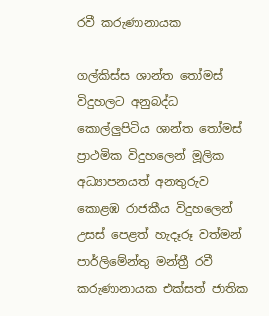රවී කරුණානායක

ගල්කිස්ස ශාන්ත තෝමස් විදුහලට අනුබද්ධ කොල්ලුපිටිය ශාන්ත තෝමස් ප්‍රාථමික විදුහලෙන් මූලික අධ්‍යාපනයත් අනතුරුව කොළඹ රාජකීය විදුහලෙන් උසස් පෙළත් හැදෑරූ වත්මන් පාර්ලිමේන්තු මන්ත්‍රී රවී කරුණානායක එක්සත් ජාතික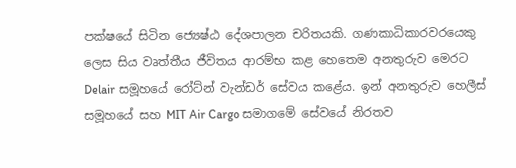පක්ෂයේ සිටින ජ්‍යෙෂ්ඨ දේශපාලන චරිතයකි. ගණකාධිකාරවරයෙකු ලෙස සිය වෘත්තීය ජීවිතය ආරම්භ කළ හෙතෙම අනතුරුව මෙරට Delair සමූහයේ රෝට්න් වැන්ඩර් සේවය කළේය. ඉන් අනතුරුව හෙලීස් සමූහයේ සහ MIT Air Cargo සමාගමේ සේවයේ නිරතව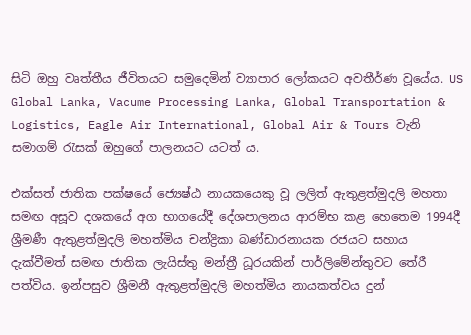සිටි ඔහු වෘත්තීය ජීවිතයට සමුදෙමින් ව්‍යාපාර ලෝකයට අවතීර්ණ වූයේය. US Global Lanka, Vacume Processing Lanka, Global Transportation & Logistics, Eagle Air International, Global Air & Tours වැනි සමාගම් රැසක් ඔහුගේ පාලනයට යටත් ය.

එක්සත් ජාතික පක්ෂයේ ජ්‍යෙෂ්ඨ නායකයෙකු වූ ලලිත් ඇතුළත්මුදලි මහතා සමඟ අසූව දශකයේ අග භාගයේදී දේශපාලනය ආරම්භ කළ හෙතෙම 1994දී ශ්‍රීමණී ඇතුළත්මුදලි මහත්මිය චන්ද්‍රිකා බණ්ඩාරනායක රජයට සහාය දැක්වීමත් සමඟ ජාතික ලැයිස්තු මන්ත්‍රී ධූරයකින් පාර්ලිමේන්තුවට තේරී පත්විය. ඉන්පසුව ශ්‍රීමනී ඇතුළත්මුදලි මහත්මිය නායකත්වය දුන්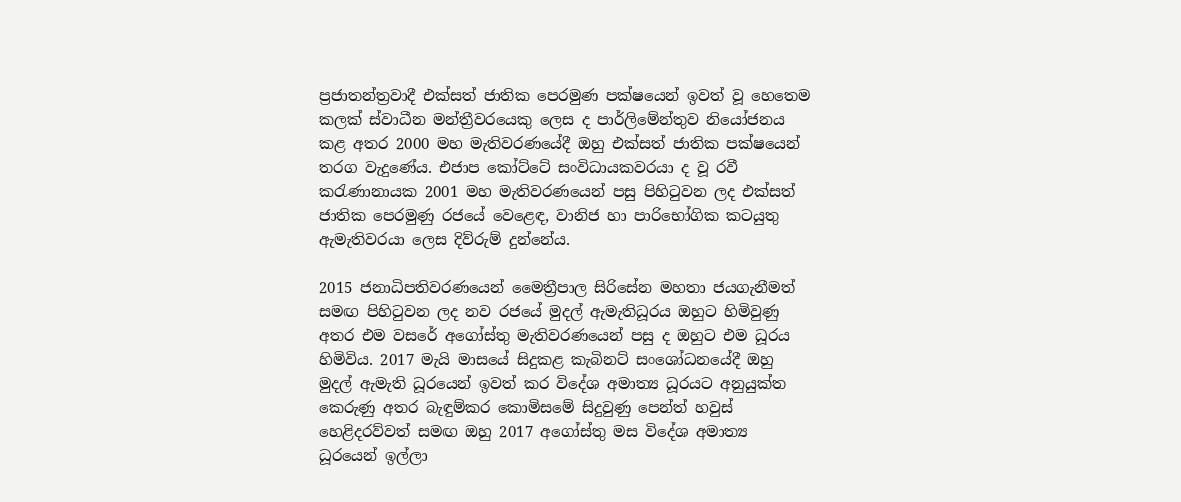ප්‍රජාතන්ත්‍රවාදී එක්සත් ජාතික පෙරමුණ පක්ෂයෙන් ඉවත් වූ හෙතෙම කලක් ස්වාධීන මන්ත්‍රීවරයෙකු ලෙස ද පාර්ලිමේන්තුව නියෝජනය කළ අතර 2000 මහ මැතිවරණයේදී ඔහු එක්සත් ජාතික පක්ෂයෙන් තරග වැදුණේය. එජාප කෝට්ටේ සංවිධායකවරයා ද වූ රවී කරැණානායක 2001 මහ මැතිවරණයෙන් පසු පිහිටුවන ලද එක්සත් ජාතික පෙරමුණු රජයේ වෙළෙඳ, වානිජ හා පාරිභෝගික කටයුතු ඇමැතිවරයා ලෙස දිව්රුම් දුන්නේය.

2015 ජනාධිපතිවරණයෙන් මෛත්‍රීපාල සිරිසේන මහතා ජයගැනීමත් සමඟ පිහිටුවන ලද නව රජයේ මුදල් ඇමැතිධූරය ඔහුට හිමිවුණු අතර එම වසරේ අගෝස්තු මැතිවරණයෙන් පසු ද ඔහුට එම ධූරය හිමිවිය. 2017 මැයි මාසයේ සිදුකළ කැබිනට් සංශෝධනයේදී ඔහු මුදල් ඇමැති ධූරයෙන් ඉවත් කර විදේශ අමාත්‍ය ධූරයට අනුයුක්ත කෙරුණු අතර බැඳුම්කර කොමිසමේ සිදුවුණු පෙන්ත් හවුස් හෙළිදරව්වත් සමඟ ඔහු 2017 අගෝස්තු මස විදේශ අමාත්‍ය ධූරයෙන් ඉල්ලා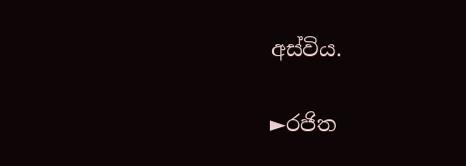අස්විය.

►රජිත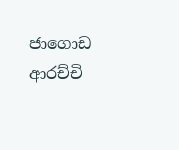ජාගොඩ ආරච්චි